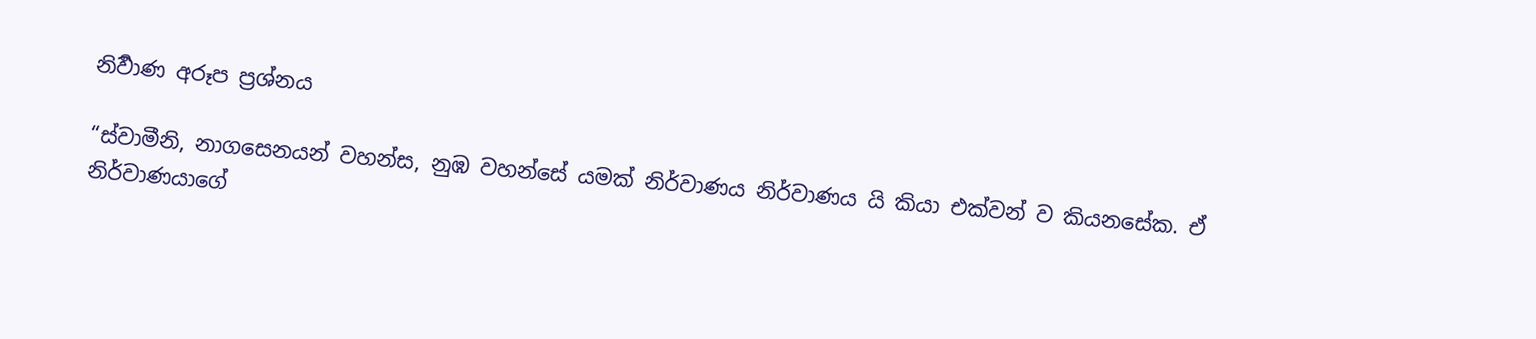නිර්‍වාණ අරූප ප්‍ර‍ශ්නය

“ස්වාමීනි, නාගසෙනයන් වහන්ස, නුඹ වහන්සේ යමක් නිර්වාණය නිර්වාණය යි කියා එක්වන් ව කියනසේක. ඒ නිර්වාණයාගේ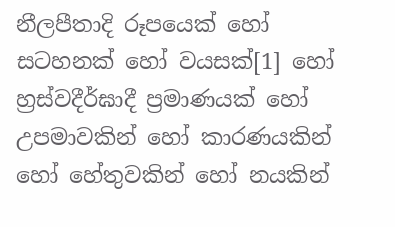නීලපීතාදි රූපයෙක් හෝ සටහනක් හෝ වයසක්[1] හෝ හ්‍ර‍ස්වදීර්ඝාදී ප්‍ර‍මාණයක් හෝ උපමාවකින් හෝ කාරණයකින් හෝ හේතුවකින් හෝ නයකින්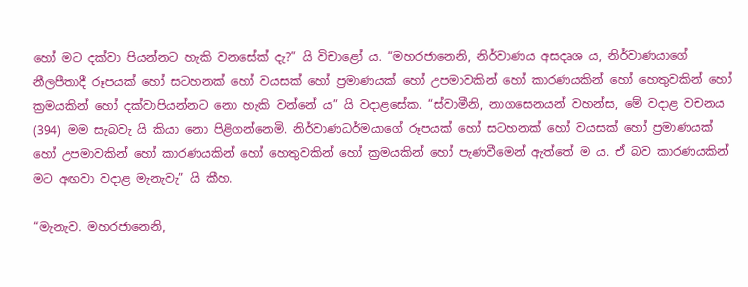හෝ මට දක්වා පියන්නට හැකි වනසේක් දැ?” යි විචාළෝ ය. “මහරජානෙනි, නිර්වාණය අසදෘශ ය, නිර්වාණයාගේ නීලපීතාදී රූපයක් හෝ සටහනක් හෝ වයසක් හෝ ප්‍ර‍මාණයක් හෝ උපමාවකින් හෝ කාරණයකින් හෝ හෙතුවකින් හෝ ක්‍ර‍මයකින් හෝ දක්වාපියන්නට නො හැකි වන්නේ ය” යි වදාළසේක. “ස්වාමීනි, නාගසෙනයන් වහන්ස, මේ වදාළ වචනය (394) මම සැබවැ යි කියා නො පිළිගන්නෙමි. නිර්වාණධර්මයාගේ රූපයක් හෝ සටහනක් හෝ වයසක් හෝ ප්‍ර‍මාණයක් හෝ උපමාවකින් හෝ කාරණයකින් හෝ හෙතුවකින් හෝ ක්‍ර‍මයකින් හෝ පැණවීමෙන් ඇත්තේ ම ය. ඒ බව කාරණයකින් මට අඟවා වදාළ මැනැවැ” යි කීහ.

“මැනැව. මහරජානෙනි,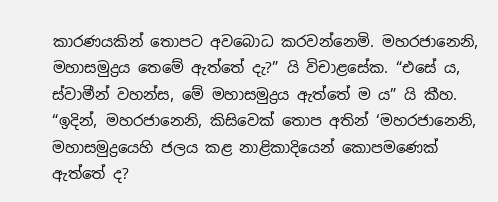කාරණයකින් තොපට අවබොධ කරවන්නෙමි. මහරජානෙනි, මහාසමුද්‍ර‍ය තෙමේ ඇත්තේ දැ?” යි විචාළසේක. “එසේ ය, ස්වාමීන් වහන්ස, මේ මහාසමුද්‍ර‍ය ඇත්තේ ම ය” යි කීහ. “ඉදින්, මහරජානෙනි, කිසිවෙක් තොප අතින් ‘මහරජානෙනි, මහාසමුද්‍රයෙහි ජලය කළ නාළිකාදියෙන් කොපමණෙක් ඇත්තේ ද?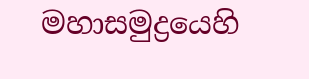මහාසමුද්‍ර‍යෙහි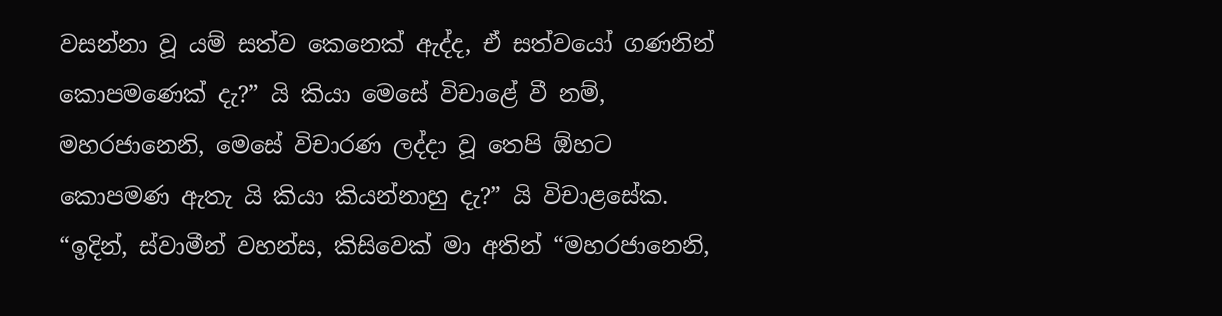වසන්නා වූ යම් සත්ව කෙනෙක් ඇද්ද, ඒ සත්වයෝ ගණනින් කොපමණෙක් දැ?” යි කියා මෙසේ විචාළේ වී නම්, මහරජානෙනි, මෙසේ විචාරණ ලද්දා වූ තෙපි ඕහට කොපමණ ඇතැ යි කියා කියන්නාහු දැ?” යි විචාළසේක. “ඉදින්, ස්වාමීන් වහන්ස, කිසිවෙක් මා අතින් “මහරජානෙනි,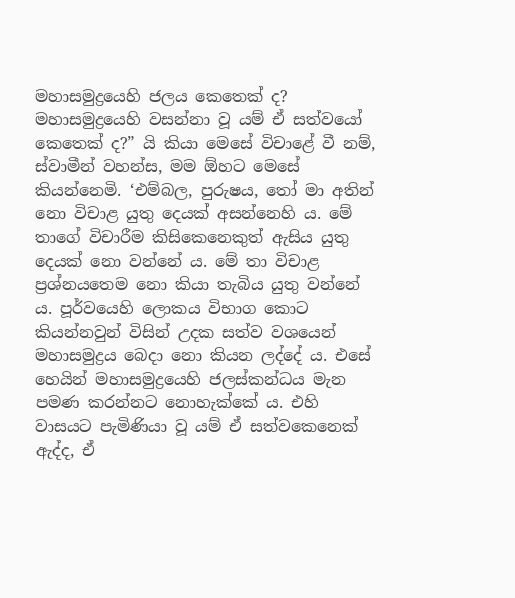මහාසමුද්‍රයෙහි ජලය කෙතෙක් ද? මහාසමුද්‍රයෙහි වසන්නා වූ යම් ඒ සත්වයෝ කෙතෙක් ද?” යි කියා මෙසේ විචාළේ වී නම්, ස්වාමීන් වහන්ස, මම ඕහට මෙසේ කියන්නෙමි. ‘එම්බල, පුරුෂය, තෝ මා අතින් නො විචාළ යුතු දෙයක් අසන්නෙහි ය. මේ තාගේ විචාරීම කිසිකෙනෙකුත් ඇසිය යුතු දෙයක් නො වන්නේ ය. මේ තා විචාළ ප්‍ර‍ශ්නයතෙම නො කියා තැබිය යුතු වන්නේ ය. පූර්වයෙහි ලොකය විභාග කොට කියන්නවුන් විසින් උදක සත්ව වශයෙන් මහාසමුද්‍ර‍ය බෙදා නො කියන ලද්දේ ය. එසේ හෙයින් මහාසමුද්‍රයෙහි ජලස්කන්ධය මැන පමණ කරන්නට නොහැක්කේ ය. එහි වාසයට පැමිණියා වූ යම් ඒ සත්වකෙනෙක් ඇද්ද, ඒ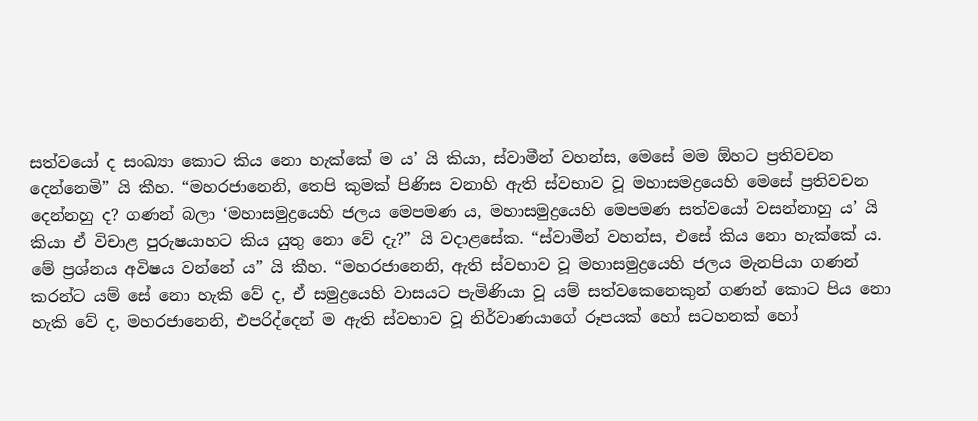සත්වයෝ ද සංඛ්‍යා කොට කිය නො හැක්කේ ම ය’ යි කියා, ස්වාමීන් වහන්ස, මෙසේ මම ඕහට ප්‍ර‍තිවචන දෙන්නෙමි” යි කීහ. “මහරජානෙනි, තෙපි කුමක් පිණිස වනාහි ඇති ස්වභාව වූ මහාසමද්‍රයෙහි මෙසේ ප්‍ර‍තිවචන දෙන්නහු ද? ගණන් බලා ‘මහාසමුද්‍රයෙහි ජලය මෙපමණ ය, මහාසමුද්‍රයෙහි මෙපමණ සත්වයෝ වසන්නාහු ය’ යි කියා ඒ විචාළ පුරුෂයාහට කිය යුතු නො වේ දැ?” යි වදාළසේක. “ස්වාමීන් වහන්ස, එසේ කිය නො හැක්කේ ය. මේ ප්‍ර‍ශ්නය අවිෂය වන්නේ ය” යි කීහ. “මහරජානෙනි, ඇති ස්වභාව වූ මහාසමුද්‍රයෙහි ජලය මැනපියා ගණන් කරන්ට යම් සේ නො හැකි වේ ද, ඒ සමුද්‍රයෙහි වාසයට පැමිණියා වූ යම් සත්වකෙනෙකුන් ගණන් කොට පිය නො හැකි වේ ද, මහරජානෙනි, එපරිද්දෙන් ම ඇති ස්වභාව වූ නිර්වාණයාගේ රූපයක් හෝ සටහනක් හෝ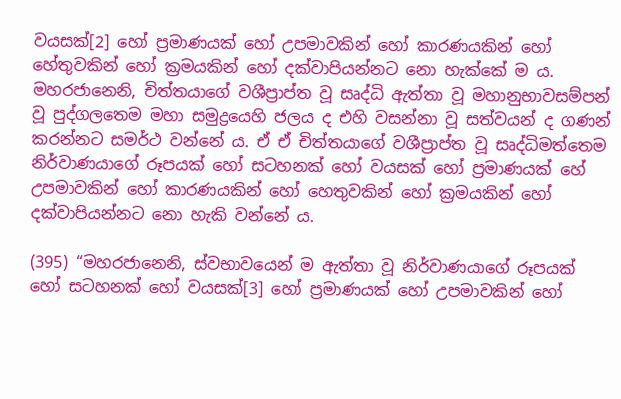වයසක්[2] හෝ ප්‍ර‍මාණයක් හෝ උපමාවකින් හෝ කාරණයකින් හෝ හේතුවකින් හෝ ක්‍ර‍මයකින් හෝ දක්වාපියන්නට නො හැක්කේ ම ය. මහරජානෙනි, චිත්තයාගේ වශීප්‍රාප්ත වූ සෘද්ධි ඇත්තා වූ මහානුභාවසම්පන් වූ පුද්ගලතෙම මහා සමුද්‍රයෙහි ජලය ද එහි වසන්නා වූ සත්වයන් ද ගණන් කරන්නට සමර්ථ වන්නේ ය. ඒ ඒ චිත්තයාගේ වශීප්‍රාප්ත වූ සෘද්ධිමත්තෙම නිර්වාණයාගේ රූපයක් හෝ සටහනක් හෝ වයසක් හෝ ප්‍ර‍මාණයක් හේ උපමාවකින් හෝ කාරණයකින් හෝ හෙතුවකින් හෝ ක්‍ර‍මයකින් හෝ දක්වාපියන්නට නො හැකි වන්නේ ය.

(395) “මහරජානෙනි, ස්වභාවයෙන් ම ඇත්තා වූ නිර්වාණයාගේ රූපයක් හෝ සටහනක් හෝ වයසක්[3] හෝ ප්‍ර‍මාණයක් හෝ උපමාවකින් හෝ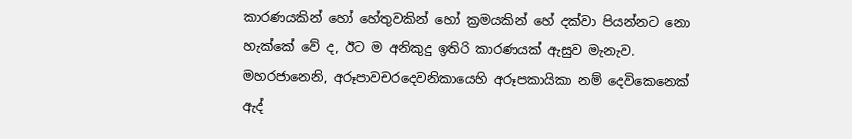කාරණයකින් හෝ හේතුවකින් හෝ ක්‍ර‍මයකින් හේ දක්වා පියන්නට නො හැක්කේ වේ ද, ඊට ම අනිකුදු ඉතිරි කාරණයක් ඇසුව මැනැව. මහරජානෙනි, අරූපාවචරදෙවනිකායෙහි අරූපකායිකා නම් දෙවිකෙනෙක් ඇද්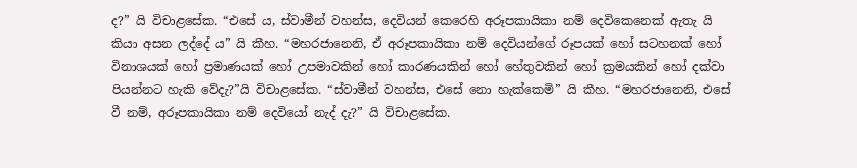ද?” යි විචාළසේක. “එසේ ය, ස්වාමීන් වහන්ස, දෙවියන් කෙරෙහි අරූපකායිකා නම් දෙවිකෙනෙක් ඇතැ යි කියා අසන ලද්දේ ය” යි කීහ. “මහරජානෙනි, ඒ අරූපකායිකා නම් දෙවියන්ගේ රූපයක් හෝ සටහනක් හෝ විනාශයක් හෝ ප්‍ර‍මාණයක් හෝ උපමාවකින් හෝ කාරණයකින් හෝ හේතුවකින් හෝ ක්‍ර‍මයකින් හෝ දක්වා පියන්නට හැකි වේදැ?”යි විචාළසේක. “ස්වාමීන් වහන්ස, එසේ නො හැක්කෙමි” යි කීහ. “මහරජානෙනි, එසේ වී නම්, අරූපකායිකා නම් දෙවියෝ නැද් දැ?” යි විචාළසේක.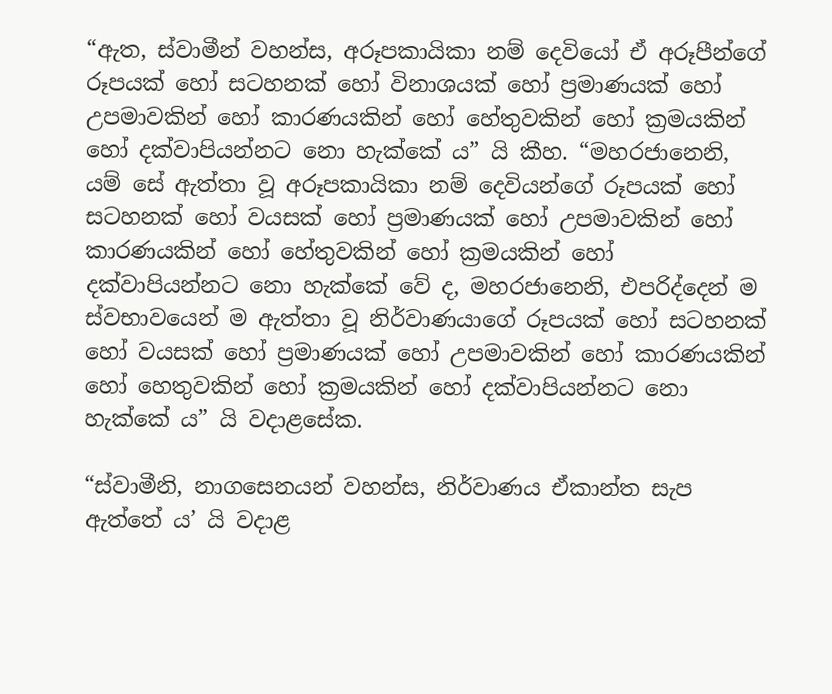“ඇත, ස්වාමීන් වහන්ස, අරූපකායිකා නම් දෙවියෝ ඒ අරූපීන්ගේ රූපයක් හෝ සටහනක් හෝ විනාශයක් හෝ ප්‍ර‍මාණයක් හෝ උපමාවකින් හෝ කාරණයකින් හෝ හේතුවකින් හෝ ක්‍ර‍මයකින් හෝ දක්වාපියන්නට නො හැක්කේ ය” යි කීහ. “මහරජානෙනි, යම් සේ ඇත්තා වූ අරූපකායිකා නම් දෙවියන්ගේ රූපයක් හෝ සටහනක් හෝ වයසක් හෝ ප්‍ර‍මාණයක් හෝ උපමාවකින් හෝ කාරණයකින් හෝ හේතුවකින් හෝ ක්‍ර‍මයකින් හෝ දක්වාපියන්නට නො හැක්කේ වේ ද, මහරජානෙනි, එපරිද්දෙන් ම ස්වභාවයෙන් ම ඇත්තා වූ නිර්වාණයාගේ රූපයක් හෝ සටහනක් හෝ වයසක් හෝ ප්‍ර‍මාණයක් හෝ උපමාවකින් හෝ කාරණයකින් හෝ හෙතුවකින් හෝ ක්‍ර‍මයකින් හෝ දක්වාපියන්නට නො හැක්කේ ය” යි වදාළසේක.

“ස්වාමීනි, නාගසෙනයන් වහන්ස, නිර්වාණය ඒකාන්ත සැප ඇත්තේ ය’ යි වදාළ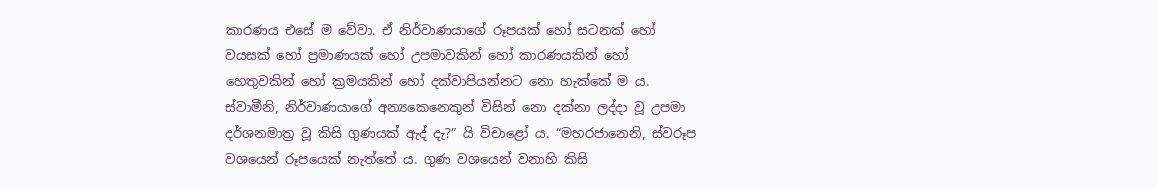කාරණය එසේ ම වේවා. ඒ නිර්වාණයාගේ රූපයක් හෝ සටනක් හෝ වයසක් හෝ ප්‍ර‍මාණයක් හෝ උපමාවකින් හෝ කාරණයකින් හෝ හෙතුවකින් හෝ ක්‍ර‍මයකින් හෝ දක්වාපියන්නට නො හැක්කේ ම ය. ස්වාමීනි, නිර්වාණයාගේ අන්‍යකෙනෙකුන් විසින් නො දක්නා ලද්දා වූ උපමා දර්ශනමාත්‍ර‍ වූ කිසි ගුණයක් ඇද් දැ?” යි විචාළෝ ය. “මහරජානෙනි, ස්වරූප වශයෙන් රූපයෙක් නැත්තේ ය. ගුණ වශයෙන් වනාහි කිසි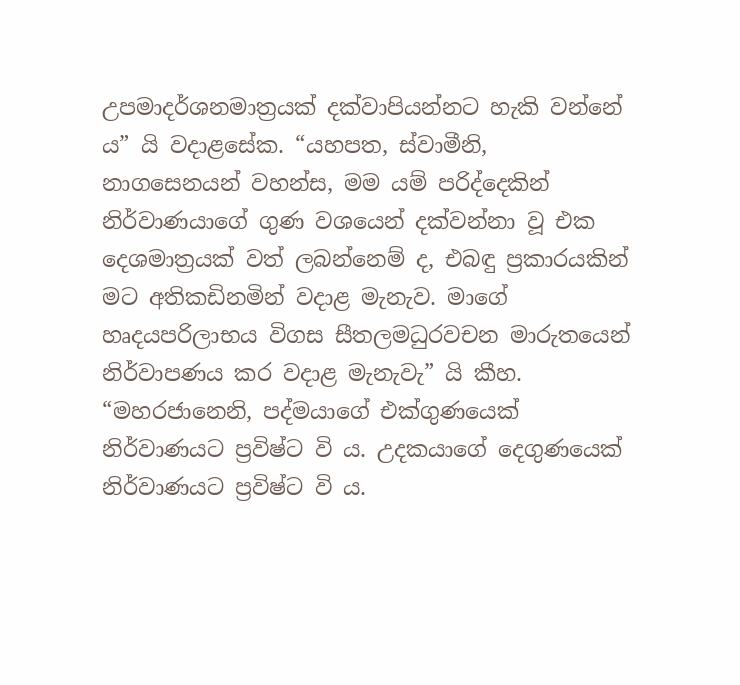උපමාදර්ශනමාත්‍ර‍යක් දක්වාපියන්නට හැකි වන්නේ ය” යි වදාළසේක. “යහපත, ස්වාමීනි, නාගසෙනයන් වහන්ස, මම යම් පරිද්දෙකින් නිර්වාණයාගේ ගුණ වශයෙන් දක්වන්නා වූ එක දෙශමාත්‍ර‍යක් වත් ලබන්නෙම් ද, එබඳු ප්‍ර‍කාරයකින් මට අතිකඩිනමින් වදාළ මැනැව. මාගේ හෘදයපරිලාභය විගස සීතලමධුරවචන මාරුතයෙන් නිර්වාපණය කර වදාළ මැනැවැ” යි කීහ. “මහරජානෙනි, පද්මයාගේ එක්ගුණයෙක් නිර්වාණයට ප්‍ර‍විෂ්ට වි ය. උදකයාගේ දෙගුණයෙක් නිර්වාණයට ප්‍ර‍විෂ්ට වි ය.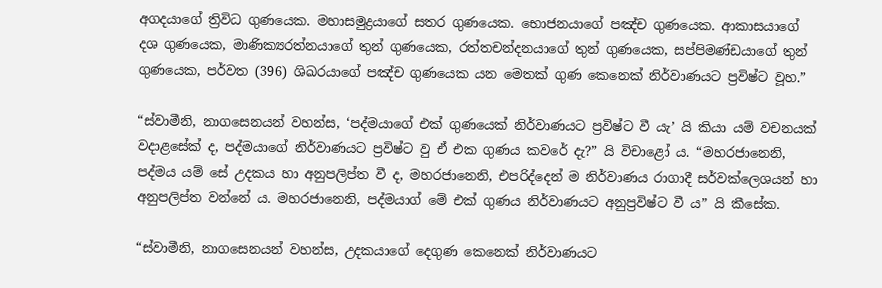අගදයාගේ ත්‍රිවිධ ගුණයෙක. මහාසමුද්‍ර‍යාගේ සතර ගුණයෙක. භොජනයාගේ පඤ්ච ගුණයෙක. ආකාසයාගේ දශ ගුණයෙක, මාණික්‍යරත්නයාගේ තුන් ගුණයෙක, රත්තචන්දනයාගේ තුන් ගුණයෙක, සප්පිමණ්ඩයාගේ තුන් ගුණයෙක, පර්වත (396) ශිඛරයාගේ පඤ්ච ගුණයෙක යන මෙතක් ගුණ කෙනෙක් නිර්වාණයට ප්‍ර‍විෂ්ට වූහ.”

“ස්වාමීනි, නාගසෙනයන් වහන්ස, ‘පද්මයාගේ එක් ගුණයෙක් නිර්වාණයට ප්‍ර‍විෂ්ට වී යැ’ යි කියා යම් වචනයක් වදාළසේක් ද, පද්මයාගේ නිර්වාණයට ප්‍ර‍විෂ්ට වු ඒ එක ගුණය කවරේ දැ?” යි විචාළෝ ය. “මහරජානෙනි, පද්මය යම් සේ උදකය හා අනුපලිප්ත වී ද, මහරජානෙනි, එපරිද්දෙන් ම නිර්වාණය රාගාදී සර්වක්ලෙශයන් හා අනුපලිප්ත වන්නේ ය. මහරජානෙනි, පද්මයාග් මේ එක් ගුණය නිර්වාණයට අනුප්‍ර‍විෂ්ට වී ය” යි කීසේක.

“ස්වාමීනි, නාගසෙනයන් වහන්ස, උදකයාගේ දෙගුණ කෙනෙක් නිර්වාණයට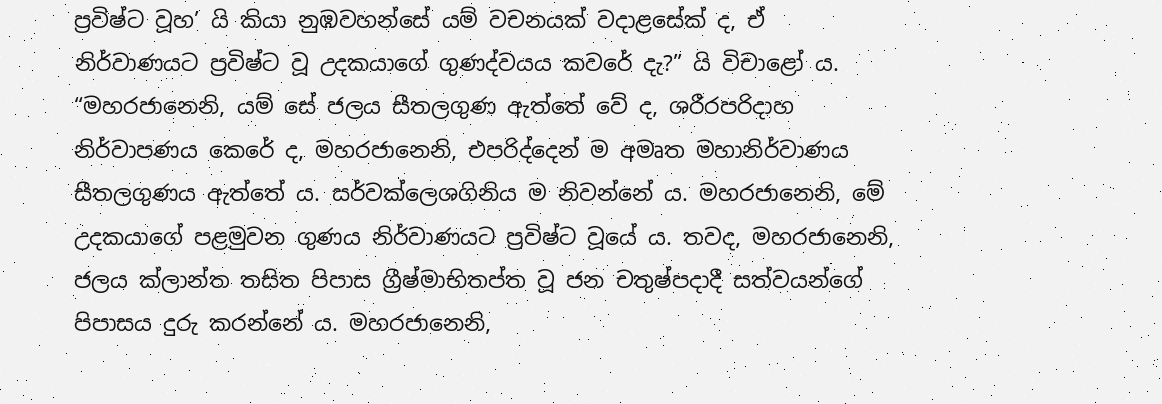ප්‍ර‍විෂ්ට වූහ’ යි කියා නුඹවහන්සේ යම් වචනයක් වදාළසේක් ද, ඒ නිර්වාණයට ප්‍ර‍විෂ්ට වූ උදකයාගේ ගුණද්වයය කවරේ දැ?” යි විචාළෝ ය. “මහරජානෙනි, යම් සේ ජලය සීතලගුණ ඇත්තේ වේ ද, ශරීරපරිදාහ නිර්වාපණය කෙරේ ද, මහරජානෙනි, එපරිද්දෙන් ම අමෘත මහානිර්වාණය සීතලගුණය ඇත්තේ ය. සර්වක්ලෙශගිනිය ම නිවන්නේ ය. මහරජානෙනි, මේ උදකයාගේ පළමුවන ගුණය නිර්වාණයට ප්‍ර‍විෂ්ට වූයේ ය. තවද, මහරජානෙනි, ජලය ක්ලාන්ත තසිත පිපාස ග්‍රීෂ්මාභිතප්ත වූ ජන චතුෂ්පදාදී සත්වයන්ගේ පිපාසය දුරු කරන්නේ ය. මහරජානෙනි,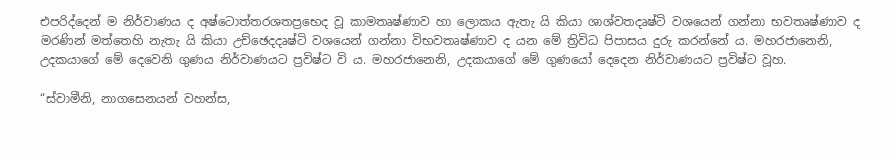එපරිද්දෙන් ම නිර්වාණය ද අෂ්ටොත්තරශතප්‍රභෙද වූ කාමතෘෂ්ණාව හා ලොකය ඇතැ යි කියා ශාශ්වතදෘෂ්ටි වශයෙන් ගන්නා භවතෘෂ්ණාව ද මරණින් මත්තෙහි නැතැ යි කියා උච්ඡෙදදෘෂ්ටි වශයෙන් ගන්නා විභවතෘෂ්ණාව ද යන මේ ත්‍රිවිධ පිපාසය දුරු කරන්නේ ය. මහරජානෙනි, උදකයාගේ මේ දෙවෙනි ගුණය නිර්වාණයට ප්‍ර‍විෂ්ට වි ය. මහරජානෙනි, උදකයාගේ මේ ගුණයෝ දෙදෙන නිර්වාණයට ප්‍ර‍විෂ්ට වූහ.

“ස්වාමීනි, නාගසෙනයන් වහන්ස,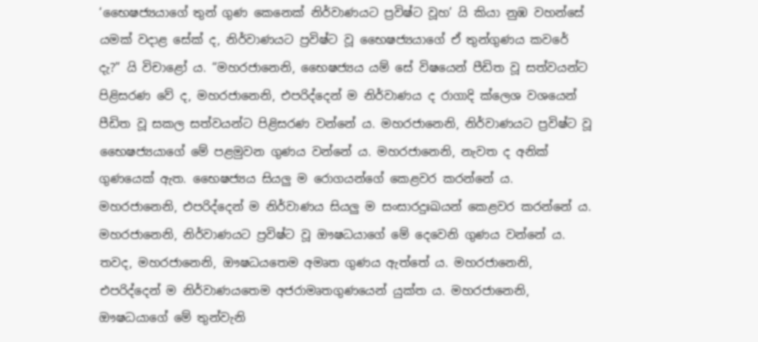‘භෛෂජ්‍යයාගේ තුන් ගුණ කෙනෙක් නිර්වාණයට ප්‍ර‍විෂ්ට වූහ’ යි කියා නුඹ වහන්සේ යමක් වදාළ සේක් ද, නිර්වාණයට ප්‍ර‍විෂ්ට වූ භෛෂජ්‍යයාගේ ඒ තුන්ගුණය කවරේ දැ?” යි විචාළෝ ය. “මහරජානෙනි, භෛෂජ්‍යය යම් සේ විෂයෙන් පීඩිත වූ සත්වයන්ට පිළිසරණ වේ ද, මහරජානෙනි, එපරිද්දෙන් ම නිර්වාණය ද රාගාදි ක්ලෙශ වශයෙන් පීඩිත වූ සකල සත්වයන්ට පිළිසරණ වන්නේ ය. මහරජානෙනි, නිර්වාණයට ප්‍ර‍විෂ්ට වූ භෛෂජ්‍යයාගේ මේ පළමුවන ගුණය වන්නේ ය. මහරජානෙනි, නැවත ද අනික් ගුණයෙක් ඇත. භෛෂජ්‍යය සියලු ම රොගයන්ගේ කෙළවර කරන්නේ ය. මහරජානෙනි, එපරිද්දෙන් ම නිර්වාණය සියලු ම සංසාරදුඃඛයන් කෙළවර කරන්නේ ය. මහරජානෙනි, නිර්වාණයට ප්‍ර‍විෂ්ට වූ ඖෂධයාගේ මේ දෙවෙනි ගුණය වන්නේ ය. තවද, මහරජානෙනි, ඖෂධයතෙම අමෘත ගුණය ඇත්තේ ය. මහරජානෙනි, එපරිද්දෙන් ම නිර්වාණයතෙම අජරාමෘතගුණයෙන් යුක්ත ය. මහරජානෙනි, ඖෂධයාගේ මේ තුන්වැනි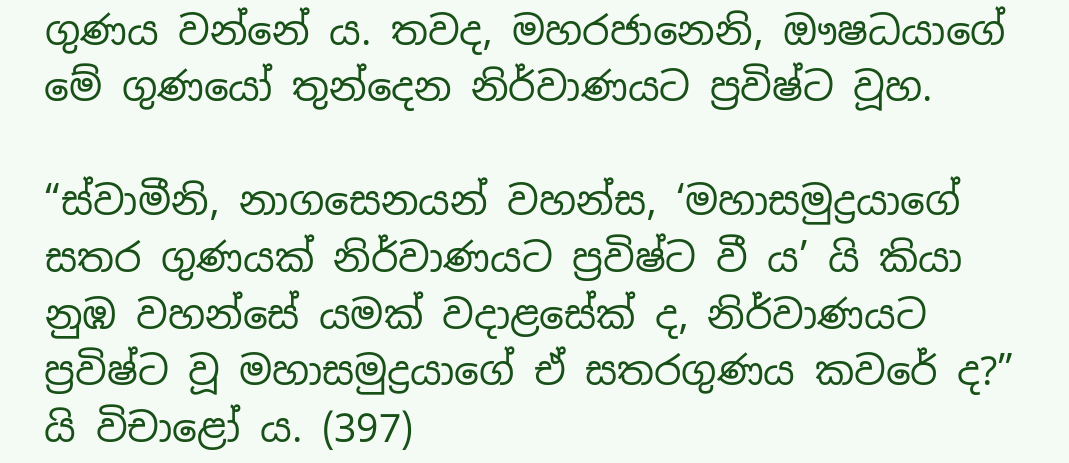ගුණය වන්නේ ය. තවද, මහරජානෙනි, ඖෂධයාගේ මේ ගුණයෝ තුන්දෙන නිර්වාණයට ප්‍ර‍විෂ්ට වූහ.

“ස්වාමීනි, නාගසෙනයන් වහන්ස, ‘මහාසමුද්‍ර‍යාගේ සතර ගුණයක් නිර්වාණයට ප්‍ර‍විෂ්ට වී ය’ යි කියා නුඹ වහන්සේ යමක් වදාළසේක් ද, නිර්වාණයට ප්‍ර‍විෂ්ට වූ මහාසමුද්‍ර‍යාගේ ඒ සතරගුණය කවරේ ද?” යි විචාළෝ ය. (397)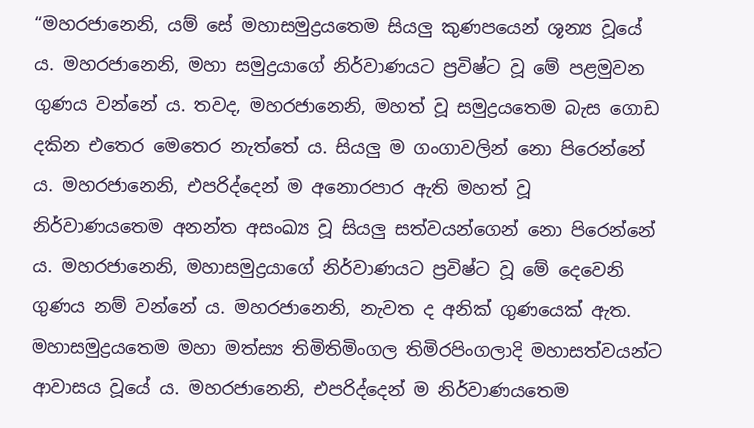“මහරජානෙනි, යම් සේ මහාසමුද්‍ර‍යතෙම සියලු කුණපයෙන් ශූන්‍ය වූයේ ය. මහරජානෙනි, මහා සමුද්‍ර‍යාගේ නිර්වාණයට ප්‍ර‍විෂ්ට වූ මේ පළමුවන ගුණය වන්නේ ය. තවද, මහරජානෙනි, මහත් වූ සමුද්‍ර‍යතෙම බැස ගොඩ දකින එතෙර මෙතෙර නැත්තේ ය. සියලු ම ගංගාවලින් නො පිරෙන්නේ ය. මහරජානෙනි, එපරිද්දෙන් ම අනොරපාර ඇති මහත් වූ නිර්වාණයතෙම අනන්ත අසංඛ්‍ය වූ සියලු සත්වයන්ගෙන් නො පිරෙන්නේ ය. මහරජානෙනි, මහාසමුද්‍ර‍යාගේ නිර්වාණයට ප්‍ර‍විෂ්ට වූ මේ දෙවෙනි ගුණය නම් වන්නේ ය. මහරජානෙනි, නැවත ද අනික් ගුණයෙක් ඇත. මහාසමුද්‍ර‍යතෙම මහා මත්ස්‍ය තිමිතිමිංගල තිමිරපිංගලාදි මහාසත්වයන්ට ආවාසය වූයේ ය. මහරජානෙනි, එපරිද්දෙන් ම නිර්වාණයතෙම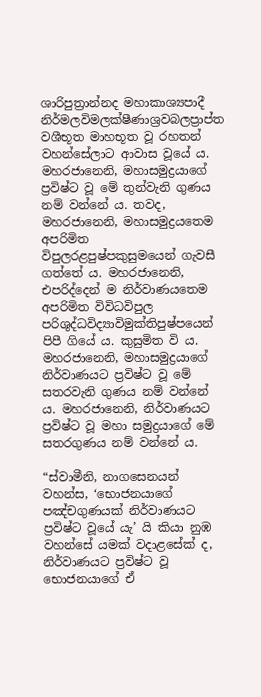ශාරිපුත්‍රාන්නද මහාකාශ්‍යපාදී නිර්මලවිමලක්ෂීණාශ්‍ර‍වබලප්‍රාප්ත වශීභූත මාහභූත වූ රහතන් වහන්සේලාට ආවාස වූයේ ය. මහරජානෙනි, මහාසමුද්‍ර‍යාගේ ප්‍ර‍විෂ්ට වූ මේ තුන්වැනි ගුණය නම් වන්නේ ය. තවද, මහරජානෙනි, මහාසමුද්‍ර‍යතෙම අපරිමිත විපුලරළපුෂ්පකුසුමයෙන් ගැවසී ගත්තේ ය. මහරජානෙනි, එපරිද්දෙන් ම නිර්වාණයතෙම අපරිමිත විවිධවිපුල පරිශුද්ධවිද්‍යාවිමුක්තිපුෂ්පයෙන් පිපී ගියේ ය. කුසුමිත වි ය. මහරජානෙනි, මහාසමුද්‍ර‍යාගේ නිර්වාණයට ප්‍ර‍විෂ්ට වූ මේ සතරවැනි ගුණය නම් වන්නේ ය. මහරජානෙනි, නිර්වාණයට ප්‍ර‍විෂ්ට වූ මහා සමුද්‍ර‍යාගේ මේ සතරගුණය නම් වන්නේ ය.

“ස්වාමීනි, නාගසෙනයන් වහන්ස, ‘භොජනයාගේ පඤ්චගුණයක් නිර්වාණයට ප්‍ර‍විෂ්ට වූයේ යැ’ යි කියා නුඹ වහන්සේ යමක් වදාළසේක් ද, නිර්වාණයට ප්‍ර‍විෂ්ට වූ භොජනයාගේ ඒ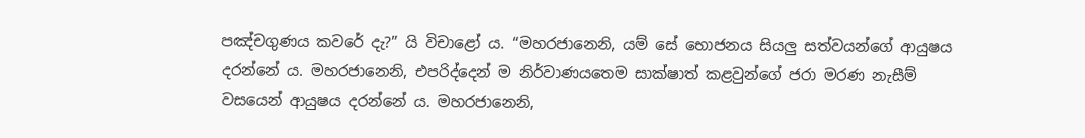පඤ්චගුණය කවරේ දැ?” යි විචාළෝ ය. “මහරජානෙනි, යම් සේ භොජනය සියලු සත්වයන්ගේ ආයුෂය දරන්නේ ය. මහරජානෙනි, එපරිද්දෙන් ම නිර්වාණයතෙම සාක්ෂාත් කළවුන්ගේ ජරා මරණ නැසීම් වසයෙන් ආයුෂය දරන්නේ ය. මහරජානෙනි,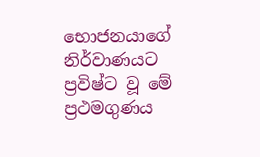භොජනයාගේ නිර්වාණයට ප්‍ර‍විෂ්ට වූ මේ ප්‍ර‍ථමගුණය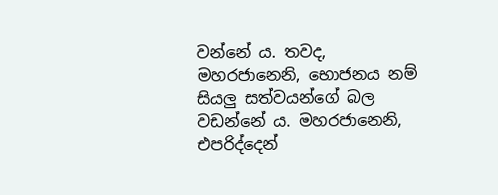වන්නේ ය. තවද, මහරජානෙනි, භොජනය නම් සියලු සත්වයන්ගේ බල වඩන්නේ ය. මහරජානෙනි, එපරිද්දෙන්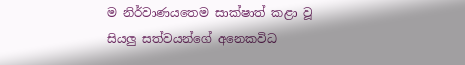ම නිර්වාණයතෙම සාක්ෂාත් කළා වූ සියලු සත්වයන්ගේ අනෙකවිධ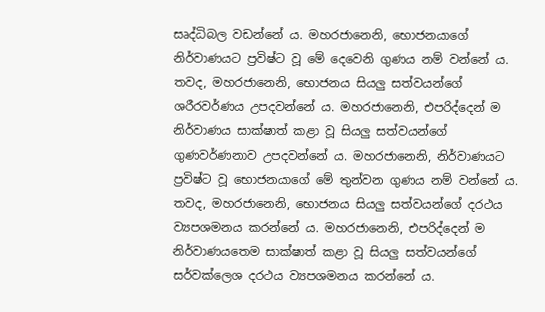සෘද්ධිබල වඩන්නේ ය. මහරජානෙනි, භොජනයාගේ නිර්වාණයට ප්‍ර‍විෂ්ට වූ මේ දෙවෙනි ගුණය නම් වන්නේ ය. තවද, මහරජානෙනි, භොජනය සියලු සත්වයන්ගේ ශරීරවර්ණය උපදවන්නේ ය. මහරජානෙනි, එපරිද්දෙන් ම නිර්වාණය සාක්ෂාත් කළා වූ සියලු සත්වයන්ගේ ගුණවර්ණනාව උපදවන්නේ ය. මහරජානෙනි, නිර්වාණයට ප්‍ර‍විෂ්ට වූ භොජනයාගේ මේ තුන්වන ගුණය නම් වන්නේ ය. තවද, මහරජානෙනි, භොජනය සියලු සත්වයන්ගේ දරථය ව්‍යපශමනය කරන්නේ ය. මහරජානෙනි, එපරිද්දෙන් ම නිර්වාණයතෙම සාක්ෂාත් කළා වූ සියලු සත්වයන්ගේ සර්වක්ලෙශ දරථය ව්‍යපශමනය කරන්නේ ය.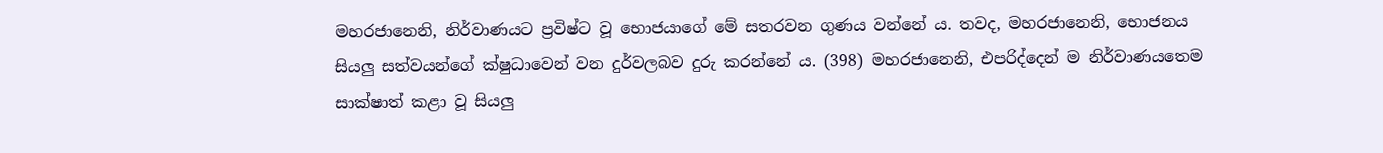මහරජානෙනි, නිර්වාණයට ප්‍ර‍විෂ්ට වූ භොජයාගේ මේ සතරවන ගුණය වන්නේ ය. තවද, මහරජානෙනි, භොජනය සියලු සත්වයන්ගේ ක්ෂුධාවෙන් වන දුර්වලබව දුරු කරන්නේ ය. (398) මහරජානෙනි, එපරිද්දෙන් ම නිර්වාණයතෙම සාක්ෂාත් කළා වූ සියලු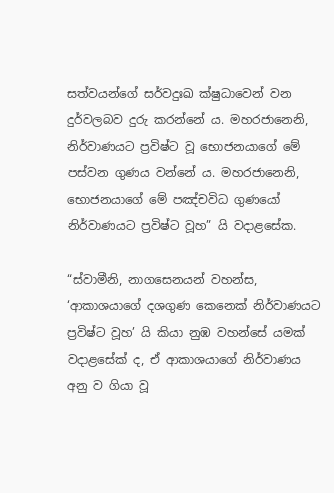සත්වයන්ගේ සර්වදුඃඛ ක්ෂුධාවෙන් වන දුර්වලබව දුරු කරන්නේ ය. මහරජානෙනි, නිර්වාණයට ප්‍ර‍විෂ්ට වූ භොජනයාගේ මේ පස්වන ගුණය වන්නේ ය. මහරජානෙනි, භොජනයාගේ මේ පඤ්චවිධ ගුණයෝ නිර්වාණයට ප්‍ර‍විෂ්ට වූහ” යි වදාළසේක.

“ස්වාමීනි, නාගසෙනයන් වහන්ස, ‘ආකාශයාගේ දශගුණ කෙනෙක් නිර්වාණයට ප්‍ර‍විෂ්ට වූහ’ යි කියා නුඹ වහන්සේ යමක් වදාළසේක් ද, ඒ ආකාශයාගේ නිර්වාණය අනු ව ගියා වූ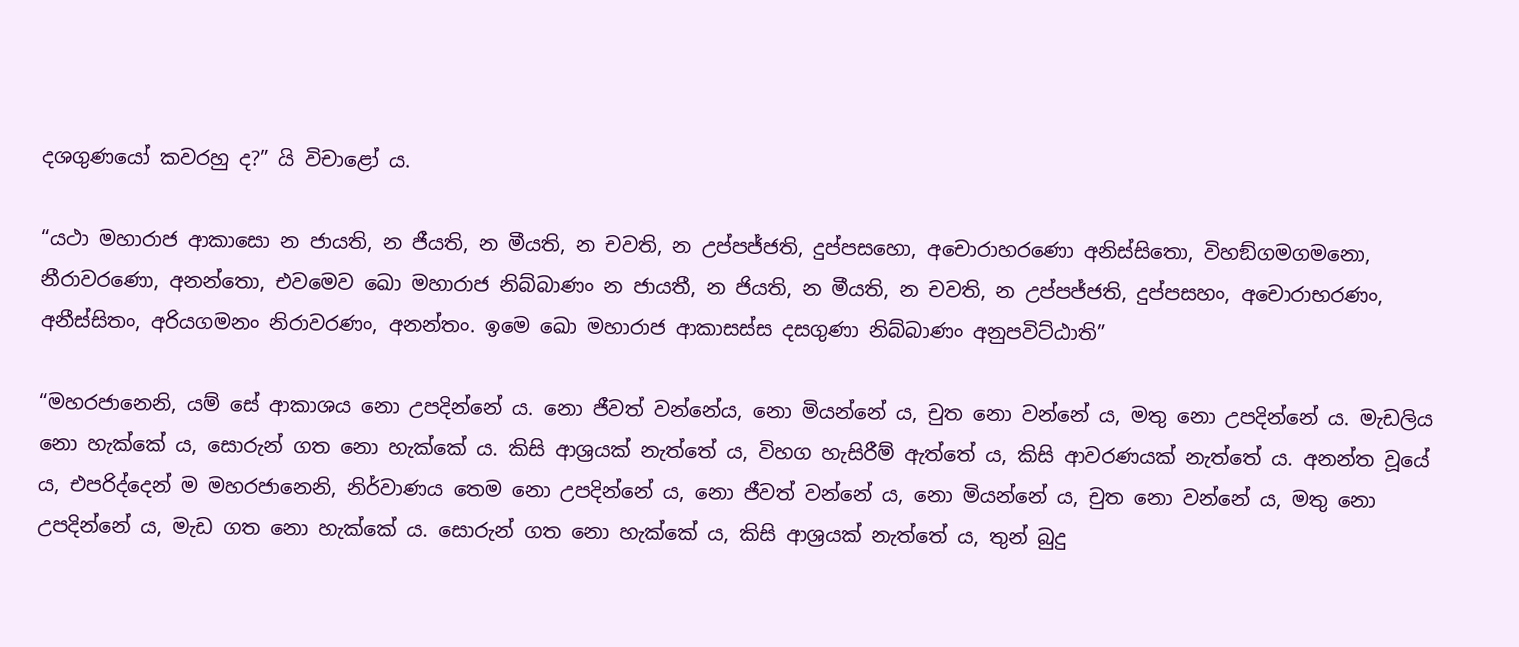දශගුණයෝ කවරහු ද?” යි විචාළෝ ය.

“යථා මහාරාජ ආකාසො න ජායති, න ජීයති, න මීයති, න චවති, න උප්පජ්ජති, දුප්පසහො, අචොරාහරණො අනිස්සිතො, විහඞ්ගමගමනො, නීරාවරණො, අනන්තො, එවමෙව ඛො මහාරාජ නිබ්බාණං න ජායතී, න ජියති, න මීයති, න චවති, න උප්පජ්ජති, දුප්පසහං, අචොරාභරණං, අනීස්සිතං, අරියගමනං නිරාවරණං, අනන්තං. ඉමෙ ඛො මහාරාජ ආකාසස්ස දසගුණා නිබ්බාණං අනුපවිට්ඨාති”

“මහරජානෙනි, යම් සේ ආකාශය නො උපදින්නේ ය. නො ජීවත් වන්නේය, නො මියන්නේ ය, චුත නො වන්නේ ය, මතු නො උපදින්නේ ය. මැඩලිය නො හැක්කේ ය, සොරුන් ගත නො හැක්කේ ය. කිසි ආශ්‍ර‍යක් නැත්තේ ය, විහග හැසිරීම් ඇත්තේ ය, කිසි ආවරණයක් නැත්තේ ය. අනන්ත වූයේ ය, එපරිද්දෙන් ම මහරජානෙනි, නිර්වාණය තෙම නො උපදින්නේ ය, නො ජීවත් වන්නේ ය, නො මියන්නේ ය, චුත නො වන්නේ ය, මතු නො උපදින්නේ ය, මැඩ ගත නො හැක්කේ ය. සොරුන් ගත නො හැක්කේ ය, කිසි ආශ්‍ර‍යක් නැත්තේ ය, තුන් බුදු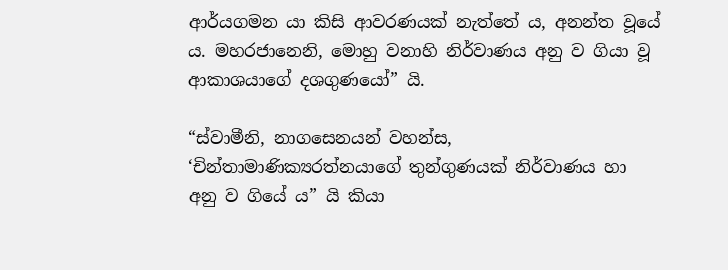ආර්යගමන යා කිසි ආවරණයක් නැත්තේ ය, අනන්ත වූයේ ය. මහරජානෙනි, මොහු වනාහි නිර්වාණය අනු ව ගියා වූ ආකාශයාගේ දශගුණයෝ” යි.

“ස්වාමීනි, නාගසෙනයන් වහන්ස, ‘චින්තාමාණික්‍යරත්නයාගේ තුන්ගුණයක් නිර්වාණය හා අනු ව ගියේ ය” යි කියා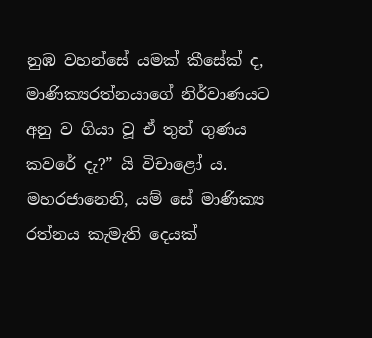නුඹ වහන්සේ යමක් කීසේක් ද, මාණික්‍යරත්නයාගේ නිර්වාණයට අනු ව ගියා වූ ඒ තුන් ගුණය කවරේ දැ?” යි විචාළෝ ය. මහරජානෙනි, යම් සේ මාණික්‍ය රත්නය කැමැති දෙයක්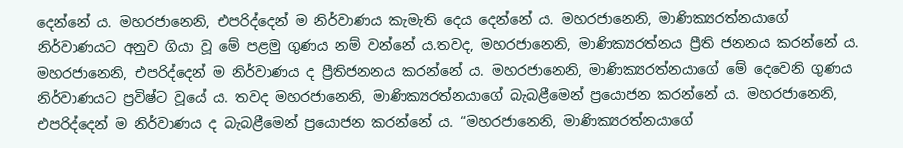දෙන්නේ ය. මහරජානෙනි, එපරිද්දෙන් ම නිර්වාණය කැමැති දෙය දෙන්නේ ය. මහරජානෙනි, මාණික්‍යරත්නයාගේ නිර්වාණයට අනුව ගියා වූ මේ පළමු ගුණය නම් වන්නේ ය.තවද, මහරජානෙනි, මාණික්‍යරත්නය ප්‍රීති ජනනය කරන්නේ ය. මහරජානෙනි, එපරිද්දෙන් ම නිර්වාණය ද ප්‍රීතිජනනය කරන්නේ ය. මහරජානෙනි, මාණික්‍යරත්නයාගේ මේ දෙවෙනි ගුණය නිර්වාණයට ප්‍ර‍විෂ්ට වූයේ ය. තවද මහරජානෙනි, මාණික්‍යරත්නයාගේ බැබළීමෙන් ප්‍රයොජන කරන්නේ ය. මහරජානෙනි, එපරිද්දෙන් ම නිර්වාණය ද බැබළීමෙන් ප්‍රයොජන කරන්නේ ය. “මහරජානෙනි, මාණික්‍යරත්නයාගේ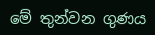මේ තුන්වන ගුණය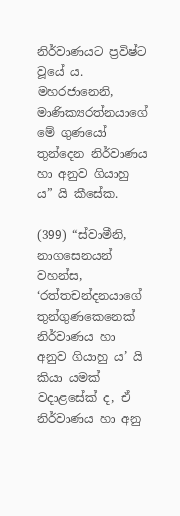නිර්වාණයට ප්‍ර‍විෂ්ට වූයේ ය. මහරජානෙනි, මාණික්‍යරත්නයාගේ මේ ගුණයෝ තුන්දෙන නිර්වාණය හා අනුව ගියාහු ය” යි කීසේක.

(399) “ස්වාමීනි, නාගසෙනයන් වහන්ස, ‘රත්තචන්දනයාගේ තුන්ගුණකෙනෙක් නිර්වාණය හා අනුව ගියාහු ය’ යි කියා යමක් වදාළසේක් ද, ඒ නිර්වාණය හා අනු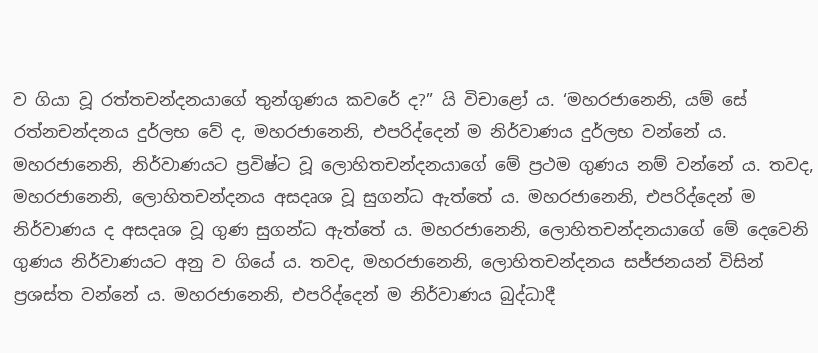ව ගියා වූ රත්තචන්දනයාගේ තුන්ගුණය කවරේ ද?” යි විචාළෝ ය. ‘මහරජානෙනි, යම් සේ රත්නචන්දනය දුර්ලභ වේ ද, මහරජානෙනි, එපරිද්දෙන් ම නිර්වාණය දුර්ලභ වන්නේ ය. මහරජානෙනි, නිර්වාණයට ප්‍ර‍විෂ්ට වූ ලොහිතචන්දනයාගේ මේ ප්‍ර‍ථම ගුණය නම් වන්නේ ය. තවද, මහරජානෙනි, ලොහිතචන්දනය අසදෘශ වූ සුගන්ධ ඇත්තේ ය. මහරජානෙනි, එපරිද්දෙන් ම නිර්වාණය ද අසදෘශ වූ ගුණ සුගන්ධ ඇත්තේ ය. මහරජානෙනි, ලොහිතචන්දනයාගේ මේ දෙවෙනි ගුණය නිර්වාණයට අනු ව ගියේ ය. තවද, මහරජානෙනි, ලොහිතචන්දනය සජ්ජනයන් විසින් ප්‍ර‍ශස්ත වන්නේ ය. මහරජානෙනි, එපරිද්දෙන් ම නිර්වාණය බුද්ධාදී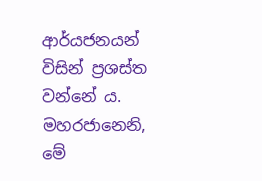ආර්යජනයන් විසින් ප්‍ර‍ශස්ත වන්නේ ය. මහරජානෙනි, මේ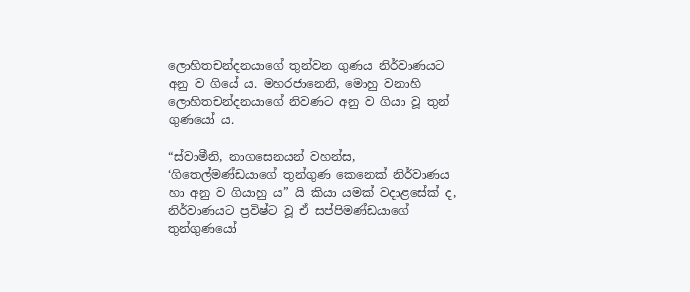ලොහිතචන්දනයාගේ තුන්වන ගුණය නිර්වාණයට අනු ව ගියේ ය. මහරජානෙනි, මොහු වනාහි ලොහිතචන්දනයාගේ නිවණට අනු ව ගියා වූ තුන් ගුණයෝ ය.

“ස්වාමීනි, නාගසෙනයන් වහන්ස, ‘ගිතෙල්මණ්ඩයාගේ තුන්ගුණ කෙනෙක් නිර්වාණය හා අනු ව ගියාහු ය” යි කියා යමක් වදාළසේක් ද, නිර්වාණයට ප්‍ර‍විෂ්ට වූ ඒ සප්පිමණ්ඩයාගේ තුන්ගුණයෝ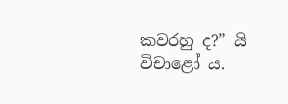කවරහු ද?” යි විචාළෝ ය.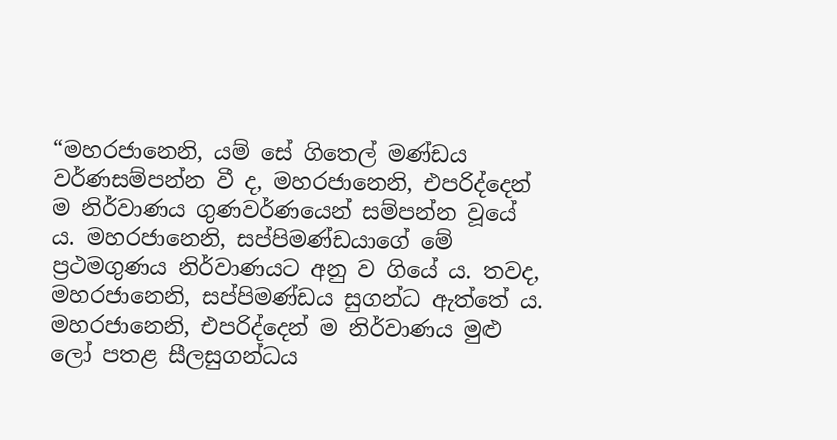“මහරජානෙනි, යම් සේ ගිතෙල් මණ්ඩය වර්ණසම්පන්න වී ද, මහරජානෙනි, එපරිද්දෙන් ම නිර්වාණය ගුණවර්ණයෙන් සම්පන්න වූයේ ය. මහරජානෙනි, සප්පිමණ්ඩයාගේ මේ ප්‍ර‍ථමගුණය නිර්වාණයට අනු ව ගියේ ය. තවද, මහරජානෙනි, සප්පිමණ්ඩය සුගන්ධ ඇත්තේ ය. මහරජානෙනි, එපරිද්දෙන් ම නිර්වාණය මුළු ලෝ පතළ සීලසුගන්ධය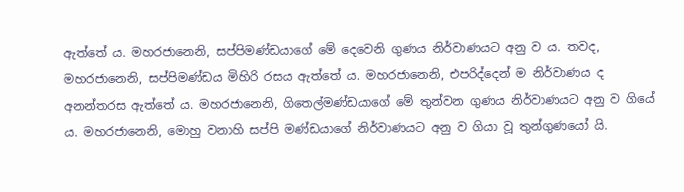ඇත්තේ ය. මහරජානෙනි, සප්පිමණ්ඩයාගේ මේ දෙවෙනි ගුණය නිර්වාණයට අනු ව ය. තවද, මහරජානෙනි, සප්පිමණ්ඩය මිහිරි රසය ඇත්තේ ය. මහරජානෙනි, එපරිද්දෙන් ම නිර්වාණය ද අනන්තරස ඇත්තේ ය. මහරජානෙනි, ගිතෙල්මණ්ඩයාගේ මේ තුන්වන ගුණය නිර්වාණයට අනු ව ගියේ ය. මහරජානෙනි, මොහු වනාහි සප්පි මණ්ඩයාගේ නිර්වාණයට අනු ව ගියා වූ තුන්ගුණයෝ යි.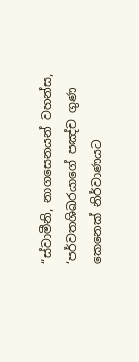“ස්වාමීනි, නාගසෙනයන් වහන්ස, ‘පර්වතශිඛරයාගේ පඤ්ච ගුණ කෙනෙක් නිර්වාණයට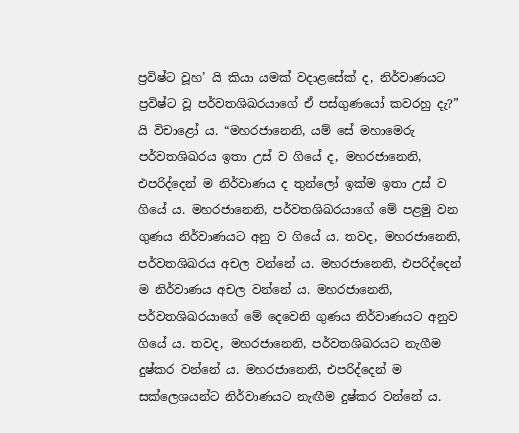ප්‍ර‍විෂ්ට වූහ’ යි කියා යමක් වදාළසේක් ද, නිර්වාණයට ප්‍ර‍විෂ්ට වූ පර්වතශිඛරයාගේ ඒ පස්ගුණයෝ කවරහු දැ?” යි විචාළෝ ය. “මහරජානෙනි, යම් සේ මහාමෙරු පර්වතශිඛරය ඉතා උස් ව ගියේ ද, මහරජානෙනි, එපරිද්දෙන් ම නිර්වාණය ද තුන්ලෝ ඉක්ම ඉතා උස් ව ගියේ ය. මහරජානෙනි, පර්වතශිඛරයාගේ මේ පළමු වන ගුණය නිර්වාණයට අනු ව ගියේ ය. තවද, මහරජානෙනි, පර්වතශිඛරය අචල වන්නේ ය. මහරජානෙනි, එපරිද්දෙන් ම නිර්වාණය අචල වන්නේ ය. මහරජානෙනි, පර්වතශිඛරයාගේ මේ දෙවෙනි ගුණය නිර්වාණයට අනුව ගියේ ය. තවද, මහරජානෙනි, පර්වතශිඛරයට නැගීම දුෂ්කර වන්නේ ය. මහරජානෙනි, එපරිද්දෙන් ම සක්ලෙශයන්ට නිර්වාණයට නැඟීම දුෂ්කර වන්නේ ය.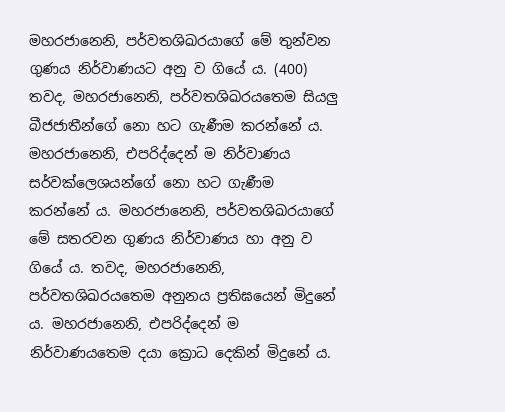මහරජානෙනි, පර්වතශිඛරයාගේ මේ තුන්වන ගුණය නිර්වාණයට අනු ව ගියේ ය. (400) තවද, මහරජානෙනි, පර්වතශිඛරයතෙම සියලු බීජජාතීන්ගේ නො හට ගැණීම කරන්නේ ය. මහරජානෙනි, එපරිද්දෙන් ම නිර්වාණය සර්වක්ලෙශයන්ගේ නො හට ගැණීම කරන්නේ ය. මහරජානෙනි, පර්වතශිඛරයාගේ මේ සතරවන ගුණය නිර්වාණය හා අනු ව ගියේ ය. තවද, මහරජානෙනි, පර්වතශිඛරයතෙම අනුනය ප්‍ර‍තිඝයෙන් මිදුනේ ය. මහරජානෙනි, එපරිද්දෙන් ම නිර්වාණයතෙම දයා ක්‍රොධ දෙකින් මිදුනේ ය.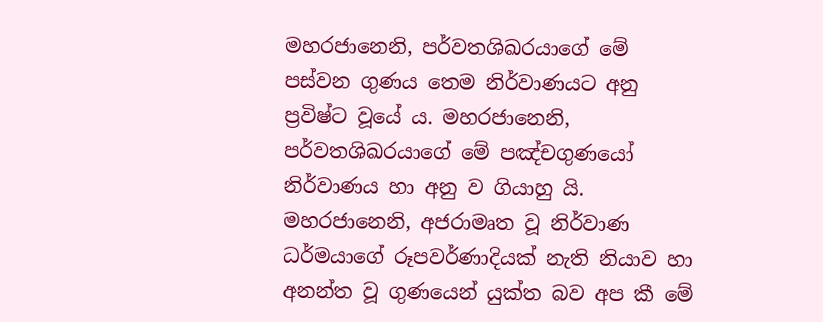මහරජානෙනි, පර්වතශිඛරයාගේ මේ පස්වන ගුණය තෙම නිර්වාණයට අනු ප්‍ර‍විෂ්ට වූයේ ය. මහරජානෙනි, පර්වතශිඛරයාගේ මේ පඤ්චගුණයෝ නිර්වාණය හා අනු ව ගියාහු යි. මහරජානෙනි, අජරාමෘත වූ නිර්වාණ ධර්මයාගේ රූපවර්ණාදියක් නැති නියාව හා අනන්ත වූ ගුණයෙන් යුක්ත බව අප කී මේ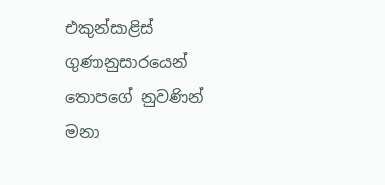එකුන්සාළිස් ගුණානුසාරයෙන් තොපගේ නුවණින් මනා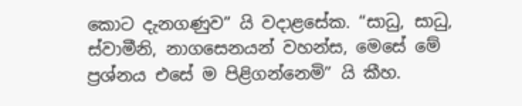කොට දැනගණුව” යි වදාළසේක. “සාධු, සාධු, ස්වාමීනි, නාගසෙනයන් වහන්ස, මෙසේ මේ ප්‍ර‍ශ්නය එසේ ම පිළිගන්නෙමි” යි කීහ.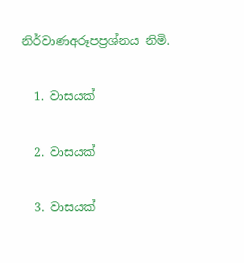නිර්වාණඅරූපප්‍ර‍ශ්නය නිමි.

  1. වාසයක්

  2. වාසයක්

  3. වාසයක්